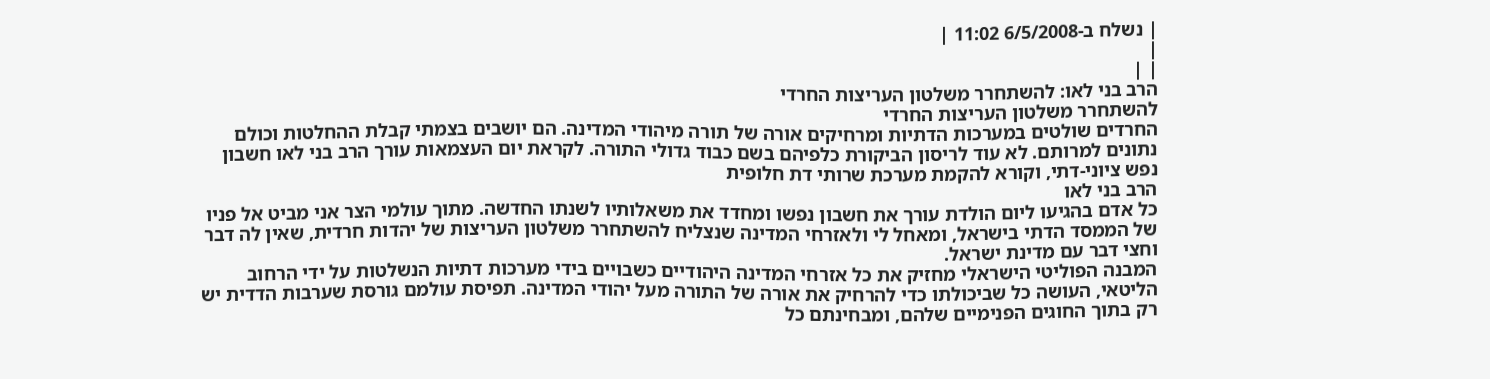| נשלח ב-6/5/2008 11:02 |
|
| |
הרב בני לאו: להשתחרר משלטון העריצות החרדי
להשתחרר משלטון העריצות החרדי
החרדים שולטים במערכות הדתיות ומרחיקים אורה של תורה מיהודי המדינה. הם יושבים בצמתי קבלת ההחלטות וכולם נתונים למרותם. לא עוד לריסון הביקורת כלפיהם בשם כבוד גדולי התורה. לקראת יום העצמאות עורך הרב בני לאו חשבון נפש ציוני-דתי, וקורא להקמת מערכת שרותי דת חלופית
הרב בני לאו
כל אדם בהגיעו ליום הולדת עורך את חשבון נפשו ומחדד את משאלותיו לשנתו החדשה. מתוך עולמי הצר אני מביט אל פניו של הממסד הדתי בישראל, ומאחל לי ולאזרחי המדינה שנצליח להשתחרר משלטון העריצות של יהדות חרדית, שאין לה דבר וחצי דבר עם מדינת ישראל.
המבנה הפוליטי הישראלי מחזיק את כל אזרחי המדינה היהודיים כשבויים בידי מערכות דתיות הנשלטות על ידי הרחוב הליטאי, העושה כל שביכולתו כדי להרחיק את אורה של התורה מעל יהודי המדינה. תפיסת עולמם גורסת שערבות הדדית יש רק בתוך החוגים הפנימיים שלהם, ומבחינתם כל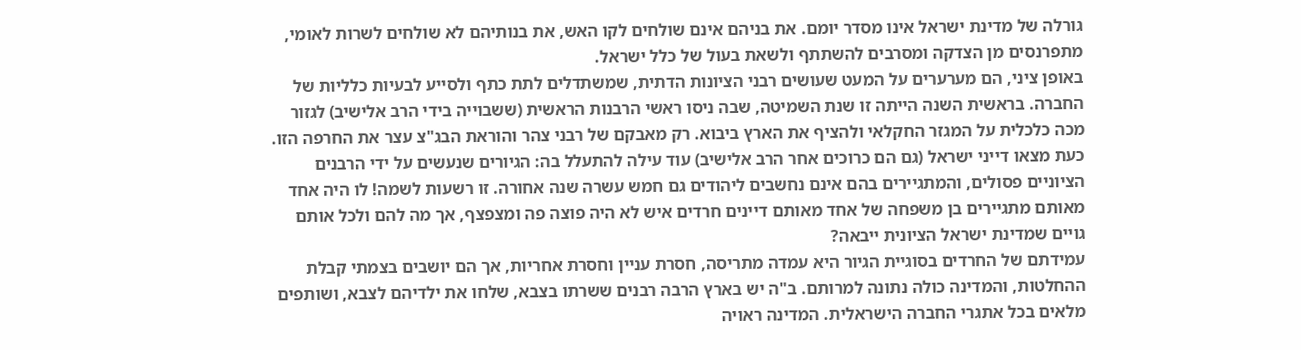גורלה של מדינת ישראל אינו מסדר יומם. את בניהם אינם שולחים לקו האש, את בנותיהם לא שולחים לשרות לאומי, מתפרנסים מן הצדקה ומסרבים להשתתף ולשאת בעול של כלל ישראל.
באופן ציני, הם מערערים על המעט שעושים רבני הציונות הדתית, שמשתדלים לתת כתף ולסייע לבעיות כלליות של החברה. בראשית השנה הייתה זו שנת השמיטה, שבה ניסו ראשי הרבנות הראשית (ששבוייה בידי הרב אלישיב) לגזור מכה כלכלית על המגזר החקלאי ולהציף את הארץ ביבוא. רק מאבקם של רבני צהר והוראת הבג"צ עצר את החרפה הזו.
כעת מצאו דייני ישראל (גם הם כרוכים אחר הרב אלישיב) עוד עילה להתעלל בה: הגיורים שנעשים על ידי הרבנים הציוניים פסולים, והמתגיירים בהם אינם נחשבים ליהודים גם חמש עשרה שנה אחורה. זו רשעות לשמה! לו היה אחד מאותם מתגיירים בן משפחה של אחד מאותם דיינים חרדים איש לא היה פוצה פה ומצפצף, אך מה להם ולכל אותם גויים שמדינת ישראל הציונית ייבאה?
עמידתם של החרדים בסוגיית הגיור היא עמדה מתריסה, חסרת עניין וחסרת אחריות, אך הם יושבים בצמתי קבלת ההחלטות, והמדינה כולה נתונה למרותם. ב"ה יש בארץ הרבה רבנים ששרתו בצבא, שלחו את ילדיהם לצבא, ושותפים מלאים בכל אתגרי החברה הישראלית. המדינה ראויה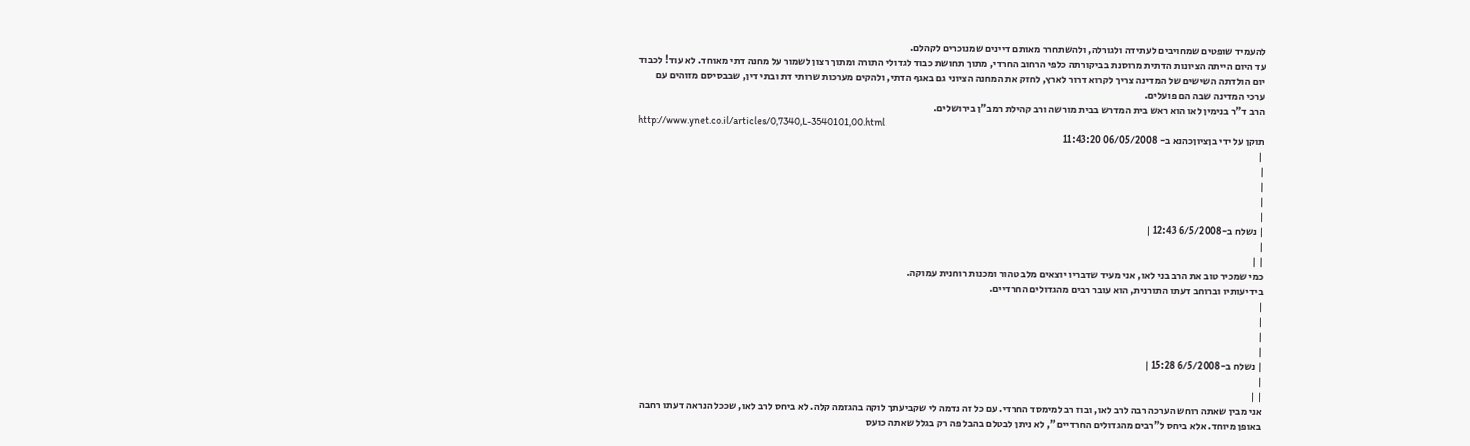להעמיד שופטים שמחויבים לעתידה ולגורלה, ולהשתחרר מאותם דיינים שמנוכרים לקהלם.
עד היום הייתה הציונות הדתית מרוסנת בביקורתה כלפי הרחוב החרדי, מתוך תחושת כבוד לגדולי התורה ומתוך רצון לשמור על מחנה דתי מאוחד. לא עוד! לכבוד יום הולדתה השישים של המדינה צריך לקרוא דרור לארץ, לחזק את המחנה הציוני גם באגף הדתי, ולהקים מערכות שרותי דת ובתי דין, שבבסיסם מזוהים עם ערכי המדינה שבה הם פועלים.
הרב ד"ר בנימין לאו הוא ראש בית המדרש בבית מורשה ורב קהילת רמב"ן בירושלים.
http://www.ynet.co.il/articles/0,7340,L-3540101,00.html
תוקן על ידי בןציוןכהנא ב- 06/05/2008 11:43:20
 |
|
|
|
|
| נשלח ב-6/5/2008 12:43 |
|
| |
כמי שמכיר טוב את הרב בני לאו, אני מעיד שדבריו יוצאים מלב טהור ומכנות רוחנית עמוקה.
בידיעותיו וברוחב דעתו התורנית, הוא עובר רבים מהגדולים החרדיים.
|
|
|
|
| נשלח ב-6/5/2008 15:28 |
|
| |
אני מבין שאתה רוחש הערכה רבה לרב לאו, ובוז רב למימסד החרדי. עם כל זה נדמה לי שקביעתך לוקה בהגזמה קלה. לא ביחס לרב לאו, שככל הנראה דעתו רחבה באופן מיוחד. אלא ביחס ל"רבים מהגדולים החרדיים", לא ניתן לבטלם בהבל פה רק בגלל שאתה כועס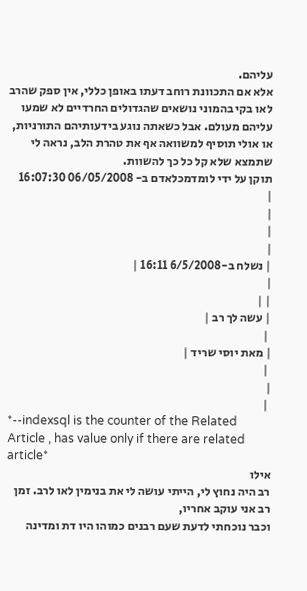עליהם.
אלא אם התכוונת רוחב דעתו באופן כללי, אין ספק שהרב לאו בקי בהמוני נושאים שהגדולים החרדיים לא שמעו עליהם מעולם. אבל כשאתה נוגע בידעותיהם התורניות, או אולי תוסיף למשוואה אף את טהרת הלב, נראה לי שתמצא שלא קל כל כך להשוות.
תוקן על ידי לומדמכלאדם ב- 06/05/2008 16:07:30
|
|
|
|
| נשלח ב-6/5/2008 16:11 |
|
| |
| עשה לך רב |
 |
| מאת יוסי שריד |
 |
|
 |
*--indexsql is the counter of the Related Article , has value only if there are related article*
אילו
רב היה נחוץ לי, הייתי עושה לי את בנימין לאו לרב. זמן רב אני עוקב אחריו,
וכבר נוכחתי לדעת שעם רבנים כמוהו היו דת ומדינה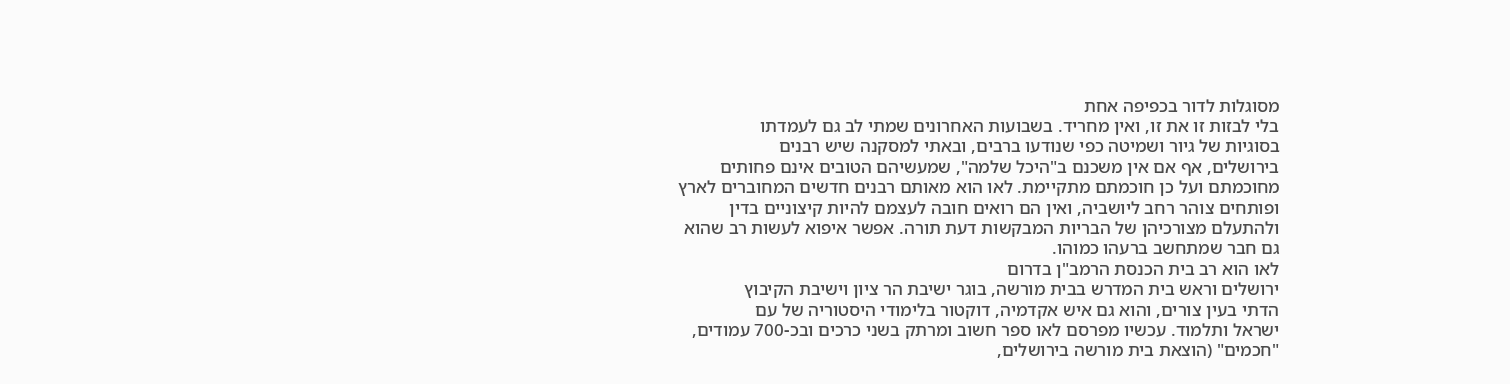מסוגלות לדור בכפיפה אחת
בלי לבזות זו את זו, ואין מחריד. בשבועות האחרונים שמתי לב גם לעמדתו
בסוגיות של גיור ושמיטה כפי שנודעו ברבים, ובאתי למסקנה שיש רבנים
בירושלים, אף אם אין משכנם ב"היכל שלמה", שמעשיהם הטובים אינם פחותים
מחוכמתם ועל כן חוכמתם מתקיימת. לאו הוא מאותם רבנים חדשים המחוברים לארץ
ופותחים צוהר רחב ליושביה, ואין הם רואים חובה לעצמם להיות קיצוניים בדין
ולהתעלם מצורכיהן של הבריות המבקשות דעת תורה. אפשר איפוא לעשות רב שהוא
גם חבר שמתחשב ברעהו כמוהו.
לאו הוא רב בית הכנסת הרמב"ן בדרום
ירושלים וראש בית המדרש בבית מורשה, בוגר ישיבת הר ציון וישיבת הקיבוץ
הדתי בעין צורים, והוא גם איש אקדמיה, דוקטור בלימודי היסטוריה של עם
ישראל ותלמוד. עכשיו מפרסם לאו ספר חשוב ומרתק בשני כרכים ובכ-700 עמודים,
"חכמים" (הוצאת בית מורשה בירושלים,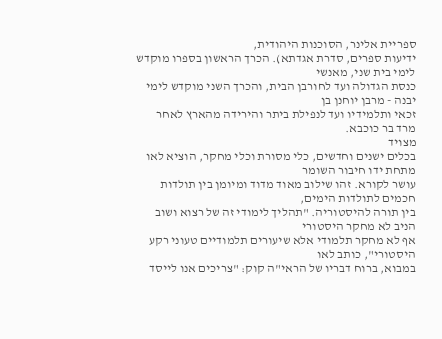ספריית אלינר, הסוכנות היהודית,
ידיעות ספרים, סדרת אגדתא). הכרך הראשון בספרו מוקדש לימי בית שני, מאנשי
כנסת הגדולה ועד לחורבן הבית, והכרך השני מוקדש לימי יבנה - מרבן יוחנן בן
זכאי ותלמידיו ועד לנפילת ביתר והירידה מהארץ לאחר מרד בר כוכבא.
מצויד
בכלים ישנים וחדשים, כלי מסורת וכלי מחקר, הוציא לאו מתחת ידו חיבור השומר
עושר לקורא. זהו שילוב מאוד מדוד ומיומן בין תולדות חכמים לתולדות הימים,
בין תורה להיסטוריה. "תהליך לימודי זה של רצוא ושוב הניב לא מחקר היסטורי
אף לא מחקר תלמודי אלא שיעורים תלמודיים טעוני רקע היסטורי", כותב לאו
במבוא, ברוח דבריו של הראי"ה קוק: "צריכים אנו לייסד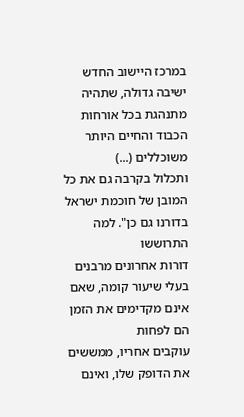במרכז היישוב החדש
ישיבה גדולה, שתהיה מתנהגת בכל אורחות הכבוד והחיים היותר משוכללים (...)
ותכלול בקרבה גם את כל המובן של חוכמת ישראל בדורנו גם כן". למה התרוששו
דורות אחרונים מרבנים בעלי שיעור קומה, שאם אינם מקדימים את הזמן הם לפחות
עוקבים אחריו, ממששים את הדופק שלו, ואינם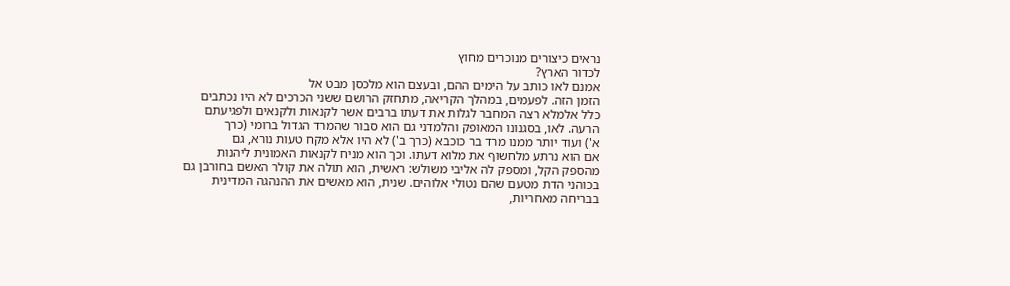נראים כיצורים מנוכרים מחוץ
לכדור הארץ?
אמנם לאו כותב על הימים ההם, ובעצם הוא מלכסן מבט אל
הזמן הזה. לפעמים, במהלך הקריאה, מתחזק הרושם ששני הכרכים לא היו נכתבים
כלל אלמלא רצה המחבר לגלות את דעתו ברבים אשר לקנאות ולקנאים ולפגיעתם
הרעה. לאו, בסגנונו המאופק והלמדני גם הוא סבור שהמרד הגדול ברומי (כרך
א') ועוד יותר ממנו מרד בר כוכבא (כרך ב') לא היו אלא מקח טעות נורא, גם
אם הוא נרתע מלחשוף את מלוא דעתו. וכך הוא מניח לקנאות האמונית ליהנות
מהספק הקל, ומספק לה אליבי משולש: ראשית, הוא תולה את קולר האשם בחורבן גם
בכוהני הדת מטעם שהם נטולי אלוהים. שנית, הוא מאשים את ההנהגה המדינית
בבריחה מאחריות,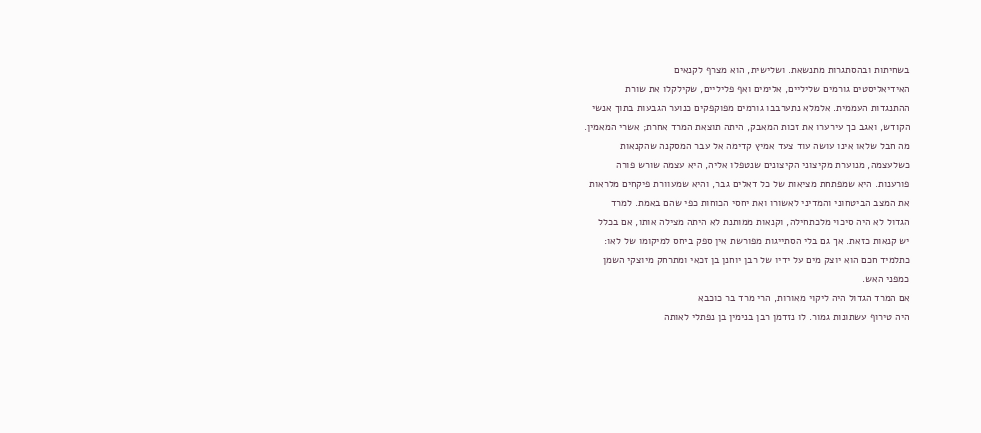בשחיתות ובהסתגרות מתנשאת. ושלישית, הוא מצרף לקנאים
האידיאליסטים גורמים שליליים, אלימים ואף פליליים, שקילקלו את שורת
ההתנגדות העממית. אלמלא נתערבבו גורמים מפוקפקים כנוער הגבעות בתוך אנשי
הקודש, ואגב כך עירערו את זכות המאבק, היתה תוצאת המרד אחרת; אשרי המאמין.
מה חבל שלאו אינו עושה עוד צעד אמיץ קדימה אל עבר המסקנה שהקנאות
כשלעצמה, מנוערת מקיצוני הקיצונים שנטפלו אליה, היא עצמה שורש פורה
פורענות. היא שמפתחת מציאות של כל דאלים גבר, והיא שמעוורת פיקחים מלראות
את המצב הביטחוני והמדיני לאשורו ואת יחסי הכוחות כפי שהם באמת. למרד
הגדול לא היה סיכוי מלכתחילה, וקנאות ממותנת לא היתה מצילה אותו, אם בכלל
יש קנאות כזאת. אך גם בלי הסתייגות מפורשת אין ספק ביחס למיקומו של לאו:
כתלמיד חכם הוא יוצק מים על ידיו של רבן יוחנן בן זכאי ומתרחק מיוצקי השמן
כמפני האש.
אם המרד הגדול היה ליקוי מאורות, הרי מרד בר כוכבא
היה טירוף עשתונות גמור. לו נזדמן רבן בנימין בן נפתלי לאותה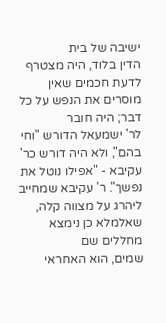ישיבה של בית
הדין בלוד, היה מצטרף לדעת חכמים שאין מוסרים את הנפש על כל דבר; היה חובר
לר' ישמעאל הדורש "וחי בהם", ולא היה דורש כר' עקיבא - "אפילו נוטל את
נפשך". ר' עקיבא שמחייב ליהרג על מצווה קלה, שאלמלא כן נימצא מחללים שם
שמים, הוא האחראי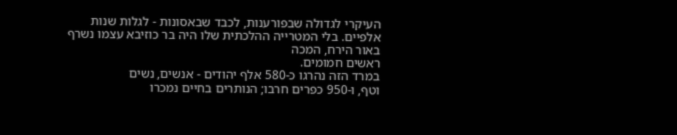העיקרי לגדולה שבפורענות, לכבד שבאסונות - לגלות שנות
אלפיים. בלי המטרייה ההלכתית שלו היה בר כוזיבא עצמו נשרף באור הירח, המכה
ראשים חמומים.
במרד הזה נהרגו כ-580 אלף יהודים - אנשים, נשים
וטף, ו-950 כפרים חרבו; הנותרים בחיים נמכרו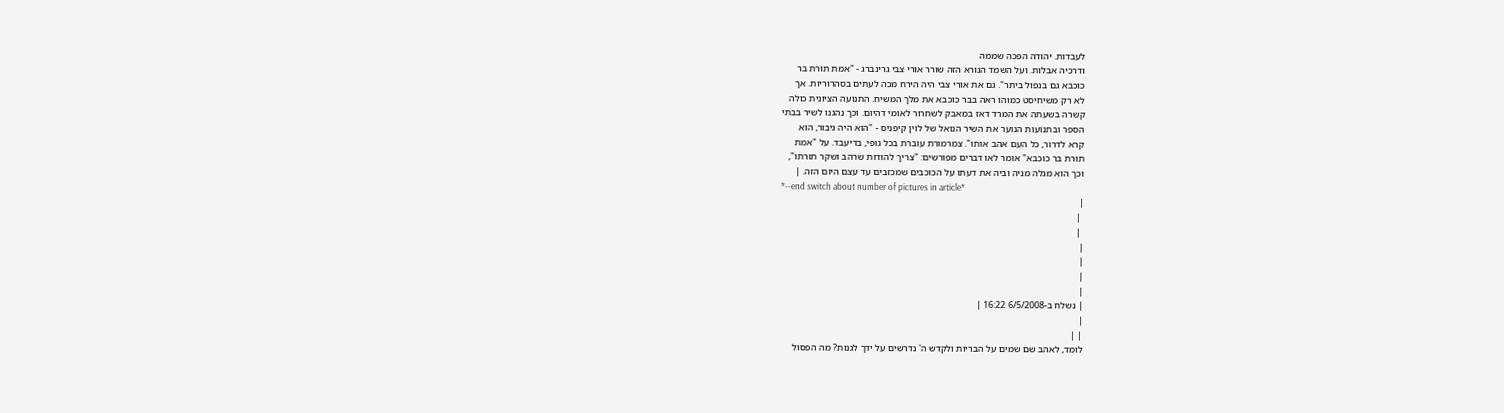לעבדות. יהודה הפכה שממה
ודרכיה אבלות. ועל השמד הנורא הזה שורר אורי צבי גרינברג - "אמת תורת בר
כוכבא גם בנפול ביתר". גם את אורי צבי היה הירח מכה לעתים בסהרוריות. אך
לא רק משיחיסט כמוהו ראה בבר כוכבא את מלך המשיח. התנועה הציונית כולה
קשרה בשעתה את המרד דאז במאבק לשחרור לאומי דהיום. וכך נהגנו לשיר בבתי
הספר ובתנועות הנוער את השיר הנואל של לוין קיפניס - "הוא היה גיבור, הוא
קרא לדרור, כל העם אהב אותו". צמרמורת עוברת בכל גופי, בדיעבד. על "אמת
תורת בר כוכבא" אומר לאו דברים מפורשים: "צריך להודות שרהב ושקר תורתו",
וכך הוא מגלה מניה וביה את דעתו על הכוכבים שמכזבים עד עצם היום הזה. |
*--end switch about number of pictures in article*
|
 |
 |
|
|
|
|
| נשלח ב-6/5/2008 16:22 |
|
| |
לומד, לאהב שם שמים על הבריות ולקדש ה' נדרשים על ידך לגנות? מה הפסול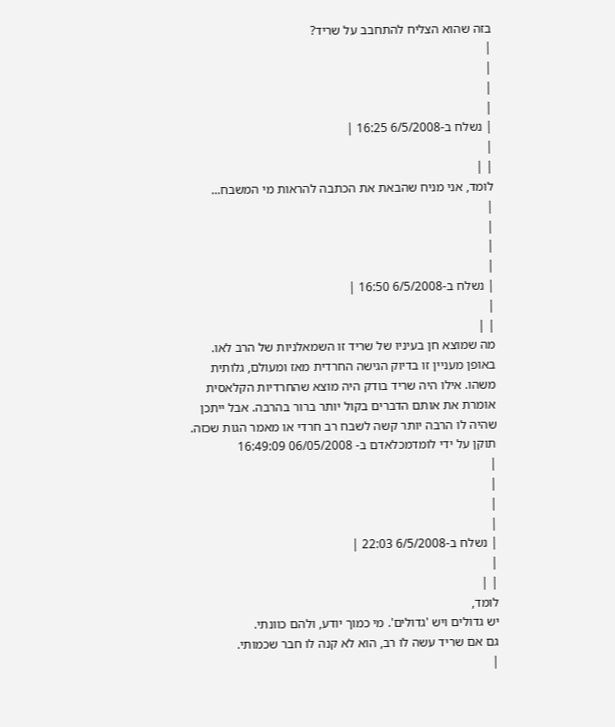בזה שהוא הצליח להתחבב על שריד?
|
|
|
|
| נשלח ב-6/5/2008 16:25 |
|
| |
לומד, אני מניח שהבאת את הכתבה להראות מי המשבח...
|
|
|
|
| נשלח ב-6/5/2008 16:50 |
|
| |
מה שמוצא חן בעיניו של שריד זו השמאלניות של הרב לאו. באופן מעניין זו בדיוק הגישה החרדית מאז ומעולם, גלותית משהו. אילו היה שריד בודק היה מוצא שהחרדיות הקלאסית אומרת את אותם הדברים בקול יותר ברור בהרבה. אבל ייתכן שהיה לו הרבה יותר קשה לשבח רב חרדי או מאמר הגות שכזה.
תוקן על ידי לומדמכלאדם ב- 06/05/2008 16:49:09
|
|
|
|
| נשלח ב-6/5/2008 22:03 |
|
| |
לומד,
יש גדולים ויש 'גדולים'. מי כמוך יודע, ולהם כוונתי.
גם אם שריד עשה לו רב, הוא לא קנה לו חבר שכמותי.
|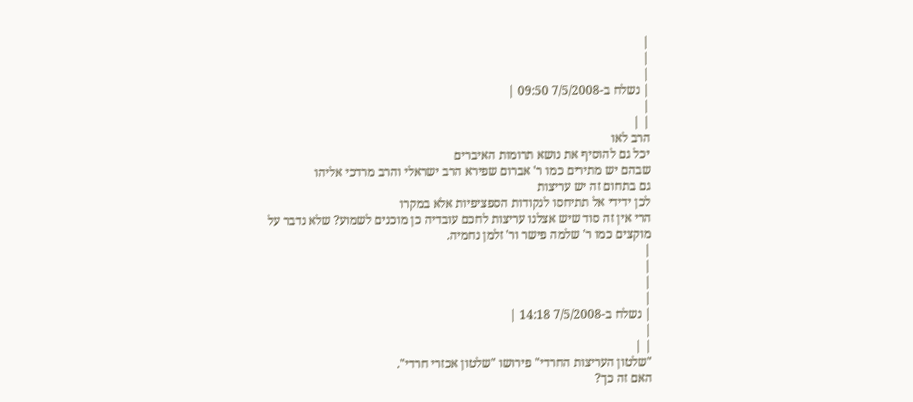|
|
|
| נשלח ב-7/5/2008 09:50 |
|
| |
הרב לאו
יכל גם להוסיף את נושא תרומות האיברים
שבהם יש מתירים כמו ר' אברום שפירא הרב ישראלי והרב מרדכי אליהו
גם בתחום זה יש עריצות
לכן ידידי אל תתיחסו לנקודות הספציפיות אלא במקרו
הרי אין זה סוד שיש אצלנו עריצות לחכם עובדיה כן מוכנים לשמוע? שלא נדבר על
מוקצים כמו ר' שלמה פישר ור' זלמן נחמיה.
|
|
|
|
| נשלח ב-7/5/2008 14:18 |
|
| |
"שלטון העריצות החרדי" פירושו "שלטון אכזרי חרדי".
האם זה כך?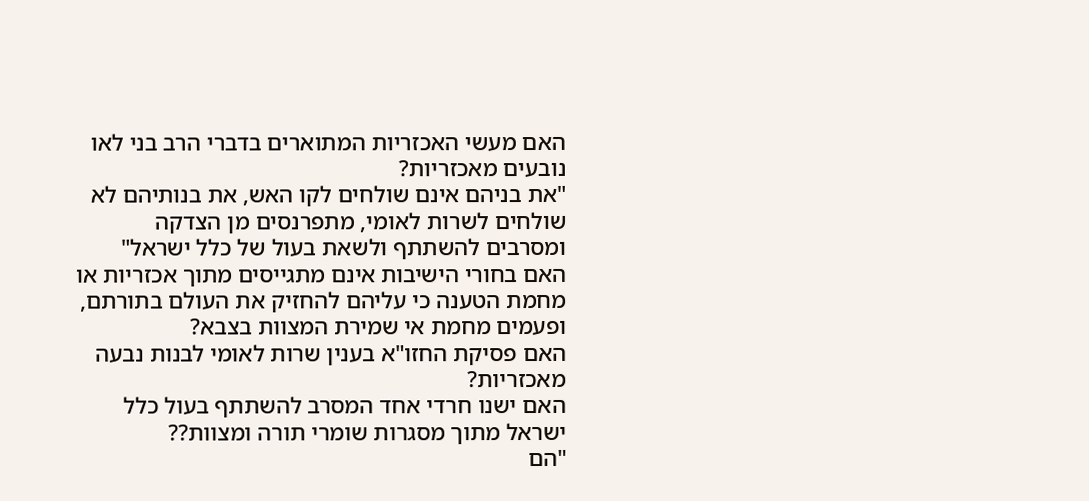האם מעשי האכזריות המתוארים בדברי הרב בני לאו נובעים מאכזריות?
"את בניהם אינם שולחים לקו האש, את בנותיהם לא שולחים לשרות לאומי, מתפרנסים מן הצדקה ומסרבים להשתתף ולשאת בעול של כלל ישראל"
האם בחורי הישיבות אינם מתגייסים מתוך אכזריות או מחמת הטענה כי עליהם להחזיק את העולם בתורתם, ופעמים מחמת אי שמירת המצוות בצבא?
האם פסיקת החזו"א בענין שרות לאומי לבנות נבעה מאכזריות?
האם ישנו חרדי אחד המסרב להשתתף בעול כלל ישראל מתוך מסגרות שומרי תורה ומצוות??
"הם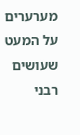מערערים על המעט שעושים רבני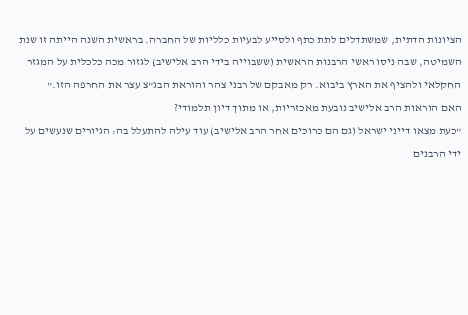הציונות הדתית, שמשתדלים לתת כתף ולסייע לבעיות כלליות של החברה. בראשית השנה הייתה זו שנת השמיטה, שבה ניסו ראשי הרבנות הראשית (ששבוייה בידי הרב אלישיב) לגזור מכה כלכלית על המגזר החקלאי ולהציף את הארץ ביבוא. רק מאבקם של רבני צהר והוראת הבג"צ עצר את החרפה הזו."
האם הוראות הרב אלישיב נובעת מאכזריות, או מתוך דיון תלמודי?
"כעת מצאו דייני ישראל (גם הם כרוכים אחר הרב אלישיב) עוד עילה להתעלל בה: הגיורים שנעשים על ידי הרבנים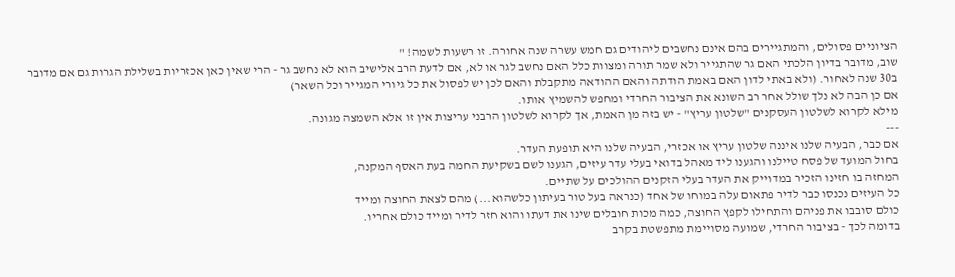הציוניים פסולים, והמתגיירים בהם אינם נחשבים ליהודים גם חמש עשרה שנה אחורה. זו רשעות לשמה! "
שוב, מדובר בדיון הלכתי האם גר שהתגייר ולא שמר תורה ומצוות כלל האם נחשב לגר או לא, אם לדעת הרב אלישיב הוא לא נחשב גר - הרי שאין כאן אכזריות בשלילת הגרות גם אם מדובר ב30 שנה לאחור. (ולא באתי לדון האם באמת הודתה והאם ההודאה מתקבלת והאם לכן יש לפסול את כל גיורי המגייר וכל השאר)
אם כן הבה לא נלך שולל אחר רב השונא את הציבור החרדי ומחפש להשמיץ אותו.
מילא לקרוא לשלטון העסקנים "שלטון עריץ" - יש בזה מן האמת, אך לקרוא לשלטון הרבני עריצות אין זו אלא השמצה מגונה.
---
אם כבר, הבעיה שלנו איננה שלטון עריץ או אכזרי, הבעיה שלנו היא תופעת העדר.
בחול המועד של פסח טיילנו והגענו ליד מאהל בדואי בעלי עדר עיזים, הגענו לשם בשקיעת החמה בעת האסף המקנה,
המחזה בו חזינו הזכיר במדוייק את העדר בעלי הזקנים ההולכים על שתיים.
כל העיזים נכנסו כבר לדיר פתאום עלה במוחו של אחד (כנראה בעל טור בעיתון כלשהוא...) מהם לצאת החוצה ומייד
כולם סובבו את פניהם והתחילו לקפץ החוצה, כמה מכות חובלים שינו את דעתו והוא חזר לדיר ומייד כולם אחריו.
בדומה לכך - בציבור החרדי, שמועה מסויימת מתפשטת בקרב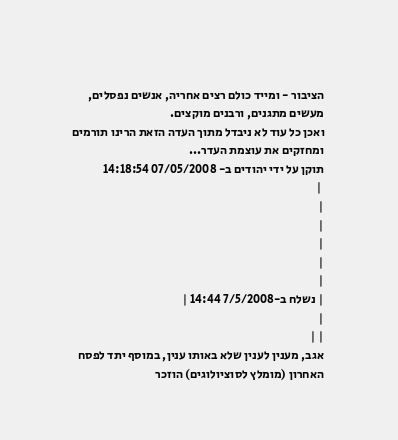הציבור - ומייד כולם רצים אחריה, אנשים נפסלים, מעשים מתגנים, ורבנים מוקצים.
ואכן כל עוד לא ניבדל מתוך העדה הזאת הרינו תורמים ומחזקים את עוצמת העדר...
תוקן על ידי יהודים ב- 07/05/2008 14:18:54
 |
|
|
|
|
|
| נשלח ב-7/5/2008 14:44 |
|
| |
אגב, מענין לענין שלא באותו ענין, במוסף יתד לפסח האחרון (מומלץ לסוציולוגים) הוזכר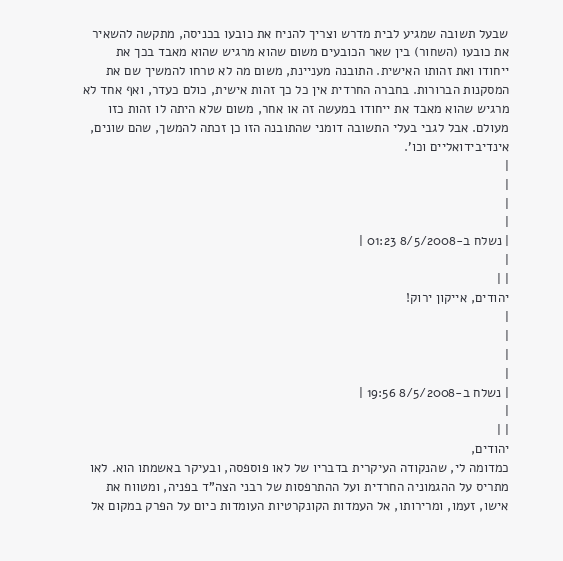שבעל תשובה שמגיע לבית מדרש וצריך להניח את כובעו בכניסה, מתקשה להשאיר את כובעו (השחור) בין שאר הכובעים משום שהוא מרגיש שהוא מאבד בכך את ייחודו ואת זהותו האישית. התובנה מעניינת, משום מה לא טרחו להמשיך שם את המסקנות הברורות. בחברה החרדית אין כל כך זהות אישית, כולם כעדר, ואף אחד לא מרגיש שהוא מאבד את ייחודו במעשה זה או אחר, משום שלא היתה לו זהות כזו מעולם. אבל לגבי בעלי התשובה דומני שהתובנה הזו כן זכתה להמשך, שהם שונים, אינדיבידואליים וכו'.
|
|
|
|
| נשלח ב-8/5/2008 01:23 |
|
| |
יהודים, אייקון ירוק!
|
|
|
|
| נשלח ב-8/5/2008 19:56 |
|
| |
יהודים,
כמדומה לי, שהנקודה העיקרית בדבריו של לאו פוספסה, ובעיקר באשמתו הוא. לאו מתריס על ההגמוניה החרדית ועל ההתרפסות של רבני הצה"ד בפניה, ומטווח את אישו, זעמו, ומרירותו, אל העמדות הקונקרטיות העומדות כיום על הפרק במקום אל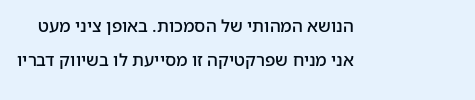הנושא המהותי של הסמכות. באופן ציני מעט אני מניח שפרקטיקה זו מסייעת לו בשיווק דבריו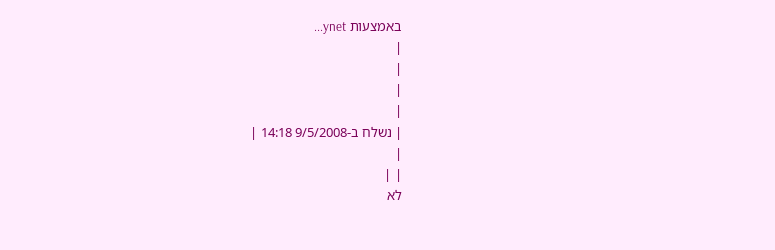באמצעות ynet...
|
|
|
|
| נשלח ב-9/5/2008 14:18 |
|
| |
לא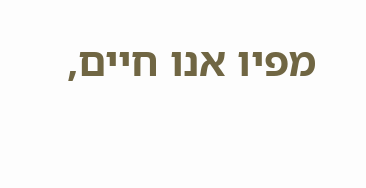מפיו אנו חיים,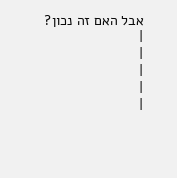אבל האם זה נכון?
|
|
|
|
|